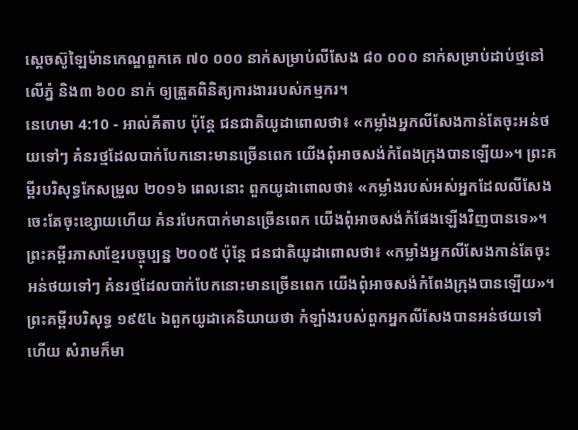ស្តេចស៊ូឡៃម៉ានកេណ្ឌពួកគេ ៧០ ០០០ នាក់សម្រាប់លីសែង ៨០ ០០០ នាក់សម្រាប់ដាប់ថ្មនៅលើភ្នំ និង៣ ៦០០ នាក់ ឲ្យត្រួតពិនិត្យការងាររបស់កម្មករ។
នេហេមា 4:10 - អាល់គីតាប ប៉ុន្តែ ជនជាតិយូដាពោលថា៖ «កម្លាំងអ្នកលីសែងកាន់តែចុះអន់ថយទៅៗ គំនរថ្មដែលបាក់បែកនោះមានច្រើនពេក យើងពុំអាចសង់កំពែងក្រុងបានឡើយ»។ ព្រះគម្ពីរបរិសុទ្ធកែសម្រួល ២០១៦ ពេលនោះ ពួកយូដាពោលថា៖ «កម្លាំងរបស់អស់អ្នកដែលលីសែងចេះតែចុះខ្សោយហើយ គំនរបែកបាក់មានច្រើនពេក យើងពុំអាចសង់កំផែងឡើងវិញបានទេ»។ ព្រះគម្ពីរភាសាខ្មែរបច្ចុប្បន្ន ២០០៥ ប៉ុន្តែ ជនជាតិយូដាពោលថា៖ «កម្លាំងអ្នកលីសែងកាន់តែចុះអន់ថយទៅៗ គំនរថ្មដែលបាក់បែកនោះមានច្រើនពេក យើងពុំអាចសង់កំពែងក្រុងបានឡើយ»។ ព្រះគម្ពីរបរិសុទ្ធ ១៩៥៤ ឯពួកយូដាគេនិយាយថា កំឡាំងរបស់ពួកអ្នកលីសែងបានអន់ថយទៅហើយ សំរាមក៏មា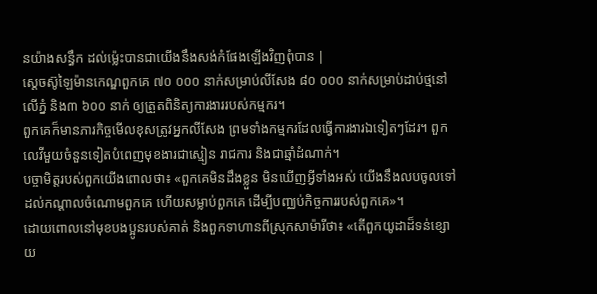នយ៉ាងសន្ធឹក ដល់ម៉្លេះបានជាយើងនឹងសង់កំផែងឡើងវិញពុំបាន |
ស្តេចស៊ូឡៃម៉ានកេណ្ឌពួកគេ ៧០ ០០០ នាក់សម្រាប់លីសែង ៨០ ០០០ នាក់សម្រាប់ដាប់ថ្មនៅលើភ្នំ និង៣ ៦០០ នាក់ ឲ្យត្រួតពិនិត្យការងាររបស់កម្មករ។
ពួកគេក៏មានភារកិច្ចមើលខុសត្រូវអ្នកលីសែង ព្រមទាំងកម្មករដែលធ្វើការងារឯទៀតៗដែរ។ ពួកលេវីមួយចំនួនទៀតបំពេញមុខងារជាស្មៀន រាជការ និងជាឆ្មាំដំណាក់។
បច្ចាមិត្តរបស់ពួកយើងពោលថា៖ «ពួកគេមិនដឹងខ្លួន មិនឃើញអ្វីទាំងអស់ យើងនឹងលបចូលទៅដល់កណ្ដាលចំណោមពួកគេ ហើយសម្លាប់ពួកគេ ដើម្បីបញ្ឈប់កិច្ចការរបស់ពួកគេ»។
ដោយពោលនៅមុខបងប្អូនរបស់គាត់ និងពួកទាហានពីស្រុកសាម៉ារីថា៖ «តើពួកយូដាដ៏ទន់ខ្សោយ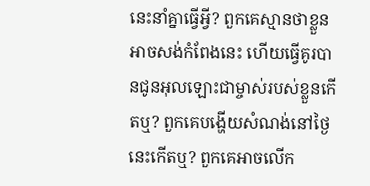នេះនាំគ្នាធ្វើអ្វី? ពួកគេស្មានថាខ្លួនអាចសង់កំពែងនេះ ហើយធ្វើគូរបានជូនអុលឡោះជាម្ចាស់របស់ខ្លួនកើតឬ? ពួកគេបង្ហើយសំណង់នៅថ្ងៃនេះកើតឬ? ពួកគេអាចលើក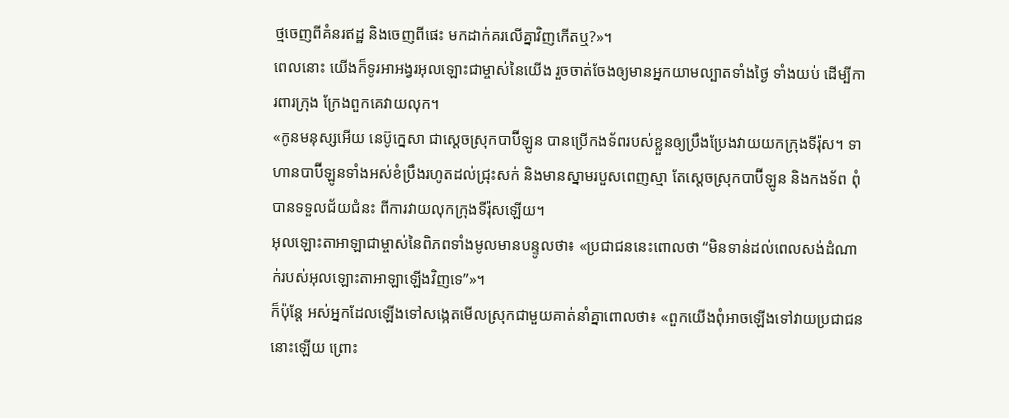ថ្មចេញពីគំនរឥដ្ឋ និងចេញពីផេះ មកដាក់គរលើគ្នាវិញកើតឬ?»។
ពេលនោះ យើងក៏ទូរអាអង្វរអុលឡោះជាម្ចាស់នៃយើង រួចចាត់ចែងឲ្យមានអ្នកយាមល្បាតទាំងថ្ងៃ ទាំងយប់ ដើម្បីការពារក្រុង ក្រែងពួកគេវាយលុក។
«កូនមនុស្សអើយ នេប៊ូក្នេសា ជាស្ដេចស្រុកបាប៊ីឡូន បានប្រើកងទ័ពរបស់ខ្លួនឲ្យប្រឹងប្រែងវាយយកក្រុងទីរ៉ុស។ ទាហានបាប៊ីឡូនទាំងអស់ខំប្រឹងរហូតដល់ជ្រុះសក់ និងមានស្នាមរបួសពេញស្មា តែស្ដេចស្រុកបាប៊ីឡូន និងកងទ័ព ពុំបានទទួលជ័យជំនះ ពីការវាយលុកក្រុងទីរ៉ុសឡើយ។
អុលឡោះតាអាឡាជាម្ចាស់នៃពិភពទាំងមូលមានបន្ទូលថា៖ «ប្រជាជននេះពោលថា “មិនទាន់ដល់ពេលសង់ដំណាក់របស់អុលឡោះតាអាឡាឡើងវិញទេ”»។
ក៏ប៉ុន្តែ អស់អ្នកដែលឡើងទៅសង្កេតមើលស្រុកជាមួយគាត់នាំគ្នាពោលថា៖ «ពួកយើងពុំអាចឡើងទៅវាយប្រជាជននោះឡើយ ព្រោះ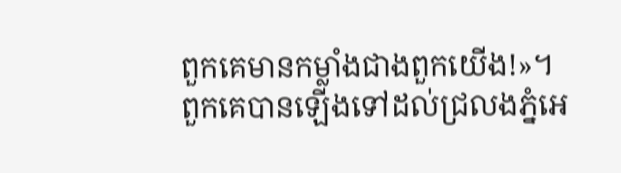ពួកគេមានកម្លាំងជាងពួកយើង!»។
ពួកគេបានឡើងទៅដល់ជ្រលងភ្នំអេ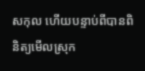សកុល ហើយបន្ទាប់ពីបានពិនិត្យមើលស្រុក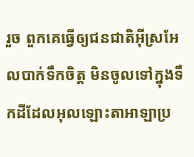រួច ពួកគេធ្វើឲ្យជនជាតិអ៊ីស្រអែលបាក់ទឹកចិត្ត មិនចូលទៅក្នុងទឹកដីដែលអុលឡោះតាអាឡាប្រ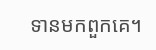ទានមកពួកគេ។